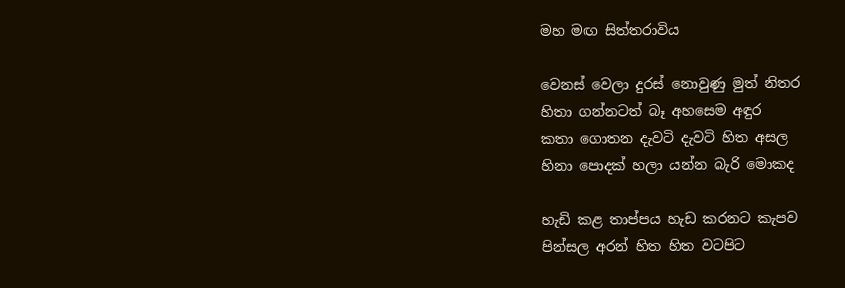මහ මඟ සිත්තරාවිය

වෙනස් වෙලා දුරස් නොවුණු මුත් නිතර
හිතා ගන්නටත් බෑ අහසෙම අඳුර
කතා ගොතන දැවටි දැවටි හිත අසල
හිනා පොදක් හලා යන්න බැරි මොකද

හැඩි කළ තාප්පය හැඩ කරනට කැපව
පින්සල අරන් හිත හිත වටපිට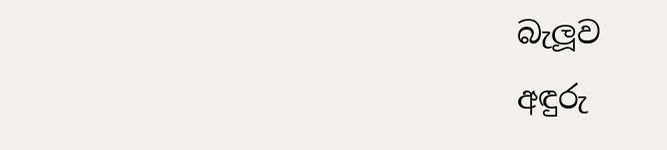බැලූව
අඳුරු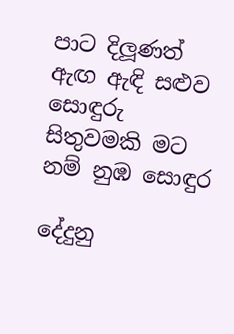පාට දිලූණත් ඇඟ ඇඳි සළුව
සොඳුරු සිතුවමකි මට නම් නුඹ සොඳුර

දේදුනු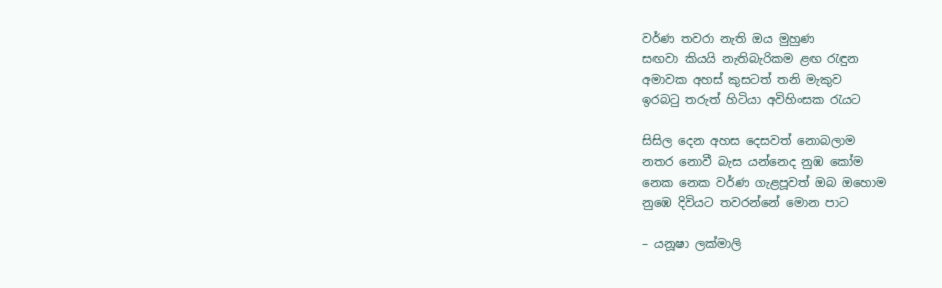වර්ණ තවරා නැති ඔය මුහුණ
සඟවා කියයි නැතිබැරිකම ළඟ රැඳුන
අමාවක අහස් කුසටත් තනි මැකුව
ඉරබටු තරුත් හිටියා අවිහිංසක රැයට

සිසිල දෙන අහස දෙසවත් නොබලාම
නතර නොවී බැස යන්නෙද නුඹ කෝම
නෙක නෙක වර්ණ ගැළපූවත් ඔබ ඔහොම
නුඹෙ දිවියට තවරන්නේ මොන පාට

– යනූෂා ලක්මාලි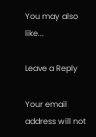You may also like...

Leave a Reply

Your email address will not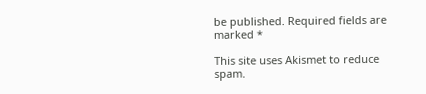be published. Required fields are marked *

This site uses Akismet to reduce spam.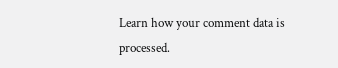Learn how your comment data is processed.